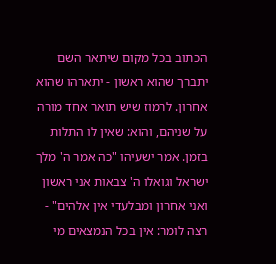הכתוב בכל מקום שיתאר השם יתברך שהוא ראשון - יתארהו שהוא אחרון. לרמוז שיש תואר אחד מורה על שניהם, והוא: שאין לו התלות בזמן. אמר ישעיהו "כה אמר ה' מלך ישראל וגואלו ה' צבאות אני ראשון ואני אחרון ומבלעדי אין אלהים" - רצה לומר: אין בכל הנמצאים מי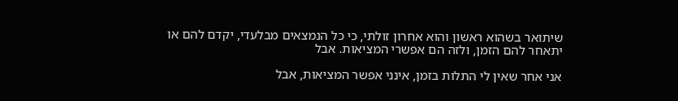שיתואר בשהוא ראשון והוא אחרון זולתי, כי כל הנמצאים מבלעדי, יקדם להם או יתאחר להם הזמן, ולזה הם אפשרי המציאות. אבל

אני אחר שאין לי התלות בזמן, אינני אפשר המציאות, אבל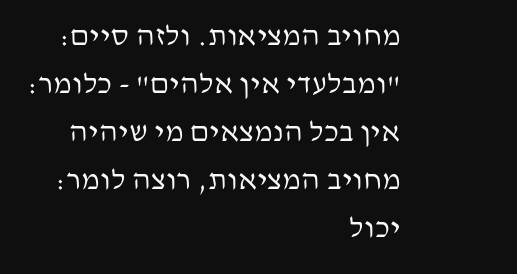מחויב המציאות. ולזה סיים: "ומבלעדי אין אלהים" - כלומר: אין בכל הנמצאים מי שיהיה מחויב המציאות, רוצה לומר: יכול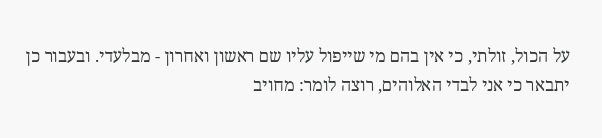על הכול, זולתי, כי אין בהם מי שייפול עליו שם ראשון ואחרון - מבלעדי. ובעבור כן יתבאר כי אני לבדי האלוהים, רוצה לומר: מחויב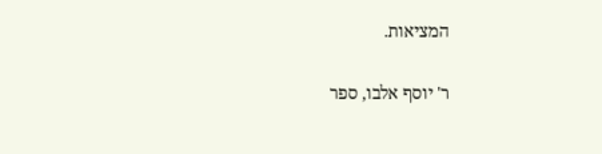המציאות.

ר' יוסף אלבו, ספר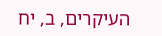העיקרים, ב, יח